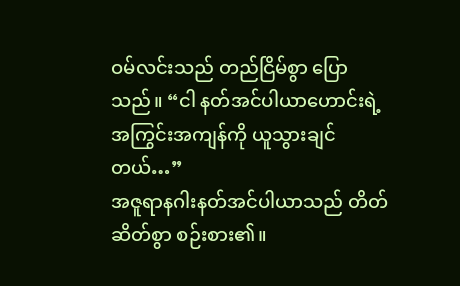ဝမ်လင်းသည် တည်ငြိမ်စွာ ပြောသည်။ “ငါ နတ်အင်ပါယာဟောင်းရဲ့ အကြွင်းအကျန်ကို ယူသွားချင်တယ်…”
အဇူရာနဂါးနတ်အင်ပါယာသည် တိတ်ဆိတ်စွာ စဉ်းစား၏။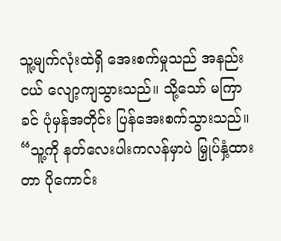သူ့မျက်လုံးထဲရှိ အေးစက်မှုသည် အနည်းငယ် လျော့ကျသွားသည်။ သို့သော် မကြာခင် ပုံမှန်အတိုင်း ပြန်အေးစက်သွားသည်။
“သူ့ကို နတ်လေးပါးကလန်မှာပဲ မြှုပ်နှံ့ထားတာ ပိုကောင်း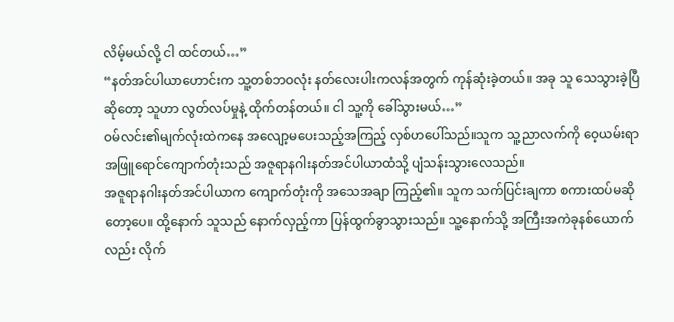လိမ့်မယ်လို့ ငါ ထင်တယ်…”
“နတ်အင်ပါယာဟောင်းက သူ့တစ်ဘဝလုံး နတ်လေးပါးကလန်အတွက် ကုန်ဆုံးခဲ့တယ်။ အခု သူ သေသွားခဲ့ပြီ ဆိုတော့ သူဟာ လွတ်လပ်မှုနဲ့ ထိုက်တန်တယ်။ ငါ သူ့ကို ခေါ်သွားမယ်…”
ဝမ်လင်း၏မျက်လုံးထဲကနေ အလျော့မပေးသည့်အကြည့် လှစ်ဟပေါ်သည်။သူက သူ့ညာလက်ကို ဝေ့ယမ်းရာ အဖြူရောင်ကျောက်တုံးသည် အဇူရာနဂါးနတ်အင်ပါယာထံသို့ ပျံသန်းသွားလေသည်။
အဇူရာနဂါးနတ်အင်ပါယာက ကျောက်တုံးကို အသေအချာ ကြည့်၏။ သူက သက်ပြင်းချကာ စကားထပ်မဆိုတော့ပေ။ ထို့နောက် သူသည် နောက်လှည့်ကာ ပြန်ထွက်ခွာသွားသည်။ သူ့နောက်သို့ အကြီးအကဲခုနစ်ယောက်လည်း လိုက်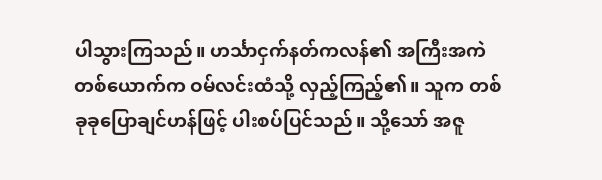ပါသွားကြသည်။ ဟင်္သာငှက်နတ်ကလန်၏ အကြီးအကဲတစ်ယောက်က ဝမ်လင်းထံသို့ လှည့်ကြည့်၏။ သူက တစ်ခုခုပြောချင်ဟန်ဖြင့် ပါးစပ်ပြင်သည်။ သို့သော် အဇူ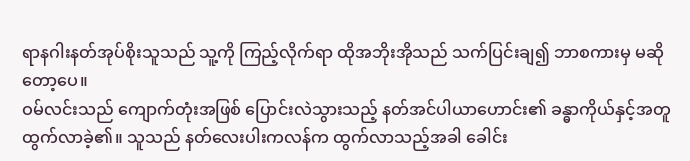ရာနဂါးနတ်အုပ်စိုးသူသည် သူ့ကို ကြည့်လိုက်ရာ ထိုအဘိုးအိုသည် သက်ပြင်းချ၍ ဘာစကားမှ မဆိုတော့ပေ။
ဝမ်လင်းသည် ကျောက်တုံးအဖြစ် ပြောင်းလဲသွားသည့် နတ်အင်ပါယာဟောင်း၏ ခန္ဓာကိုယ်နှင့်အတူ ထွက်လာခဲ့၏။ သူသည် နတ်လေးပါးကလန်က ထွက်လာသည့်အခါ ခေါင်း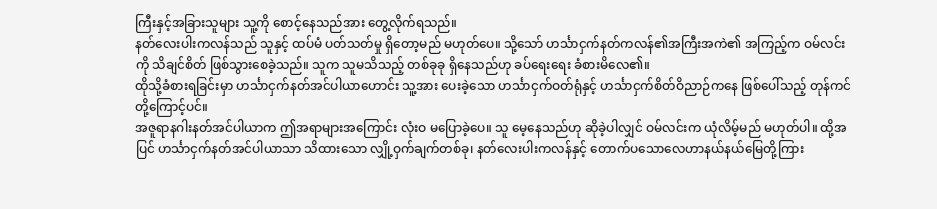ကြီးနှင့်အခြားသူများ သူ့ကို စောင့်နေသည်အား တွေ့လိုက်ရသည်။
နတ်လေးပါးကလန်သည် သူနှင့် ထပ်မံ ပတ်သတ်မှု ရှိတော့မည် မဟုတ်ပေ။ သို့သော် ဟင်္သာငှက်နတ်ကလန်၏အကြီးအကဲ၏ အကြည့်က ဝမ်လင်းကို သိချင်စိတ် ဖြစ်သွားစေခဲ့သည်။ သူက သူမသိသည့် တစ်ခုခု ရှိနေသည်ဟု ခပ်ရေးရေး ခံစားမိလေ၏။
ထိုသို့ခံစားရခြင်းမှာ ဟင်္သာငှက်နတ်အင်ပါယာဟောင်း သူ့အား ပေးခဲ့သော ဟင်္သာငှက်ဝတ်ရုံနှင့် ဟင်္သာငှက်စိတ်ဝိညာဉ်ကနေ ဖြစ်ပေါ်သည့် တုန်ကင် တို့ကြောင့်ပင်။
အဇူရာနဂါးနတ်အင်ပါယာက ဤအရာများအကြောင်း လုံးဝ မပြောခဲ့ပေ။ သူ မေ့နေသည်ဟု ဆိုခဲ့ပါလျှင် ဝမ်လင်းက ယုံလိမ့်မည် မဟုတ်ပါ။ ထို့အပြင် ဟင်္သာငှက်နတ်အင်ပါယာသာ သိထားသော လျှို့ဝှက်ချက်တစ်ခု၊ နတ်လေးပါးကလန်နှင့် တောက်ပသောလေဟာနယ်နယ်မြေတို့ကြား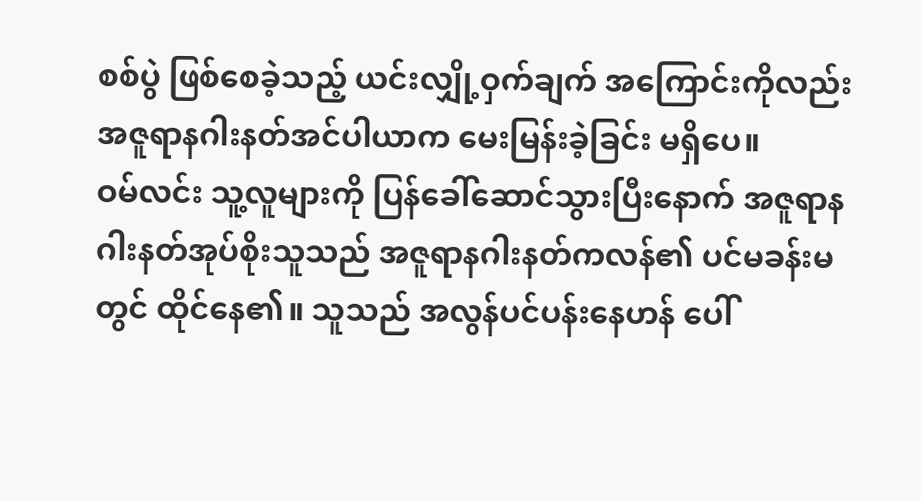စစ်ပွဲ ဖြစ်စေခဲ့သည့် ယင်းလျှို့ဝှက်ချက် အကြောင်းကိုလည်း အဇူရာနဂါးနတ်အင်ပါယာက မေးမြန်းခဲ့ခြင်း မရှိပေ။
ဝမ်လင်း သူ့လူများကို ပြန်ခေါ်ဆောင်သွားပြီးနောက် အဇူရာနဂါးနတ်အုပ်စိုးသူသည် အဇူရာနဂါးနတ်ကလန်၏ ပင်မခန်းမတွင် ထိုင်နေ၏။ သူသည် အလွန်ပင်ပန်းနေဟန် ပေါ်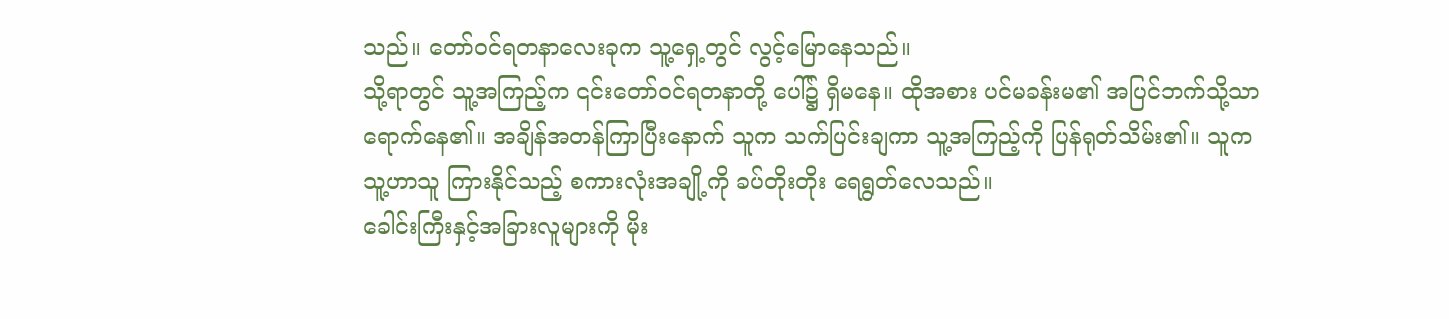သည်။ တော်ဝင်ရတနာလေးခုက သူ့ရှေ့တွင် လွင့်မြောနေသည်။
သို့ရာတွင် သူ့အကြည့်က ၎င်းတော်ဝင်ရတနာတို့ ပေါ်၌ ရှိမနေ။ ထိုအစား ပင်မခန်းမ၏ အပြင်ဘက်သို့သာ ရောက်နေ၏။ အချိန်အတန်ကြာပြီးနောက် သူက သက်ပြင်းချကာ သူ့အကြည့်ကို ပြန်ရုတ်သိမ်း၏။ သူက သူ့ဟာသူ ကြားနိုင်သည့် စကားလုံးအချို့ကို ခပ်တိုးတိုး ရေရွတ်လေသည်။
ခေါင်းကြီးနှင့်အခြားလူများကို မိုး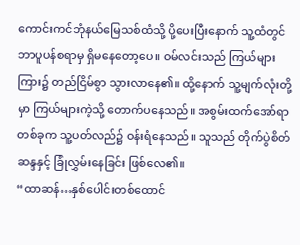ကောင်းကင်ဘုံနယ်မြေသစ်ထံသို့ ပို့ပေးပြီးနောက် သူ့ထံတွင် ဘာပူပန်စရာမှ ရှိမနေတော့ပေ။ ဝမ်လင်းသည် ကြယ်များကြား၌ တည်ငြိမ်စွာ သွားလာနေ၏။ ထို့နောက် သူ့မျက်လုံးတို့မှာ ကြယ်များကဲ့သို့ တောက်ပနေသည်။ အစွမ်းထက်အော်ရာတစ်ခုက သူ့ပတ်လည်၌ ဝန်းရံနေသည်။ သူသည် တိုက်ပွဲစိတ်ဆန္ဒနှင့် ခြုံလွှမ်းနေခြင်း ဖြစ်လေ၏။
“ထာဆန်…နှစ်ပေါင်းတစ်ထောင်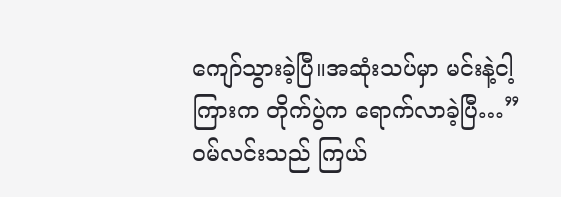ကျော်သွားခဲ့ပြီ။အဆုံးသပ်မှာ မင်းနဲ့ငါ့ကြားက တိုက်ပွဲက ရောက်လာခဲ့ပြီ…” ဝမ်လင်းသည် ကြယ်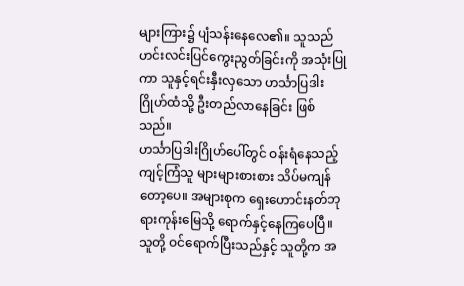များကြား၌ ပျံသန်းနေလေ၏။ သူသည် ဟင်းလင်းပြင်ကွေးညွတ်ခြင်းကို အသုံးပြုကာ သူနှင့်ရင်းနှီးလှသော ဟင်္သာပြဒါးဂြိုဟ်ထံသို့ ဦးတည်လာနေခြင်း ဖြစ်သည်။
ဟင်္သာပြဒါးဂြိုဟ်ပေါ်တွင် ဝန်းရံနေသည့် ကျင့်ကြံသူ များများစားစား သိပ်မကျန်တော့ပေ။ အများစုက ရှေးဟောင်းနတ်ဘုရားကုန်းမြေသို့ ရောက်နှင့်နေကြပေပြီ။ သူတို့ ဝင်ရောက်ပြီးသည်နှင့် သူတို့က အ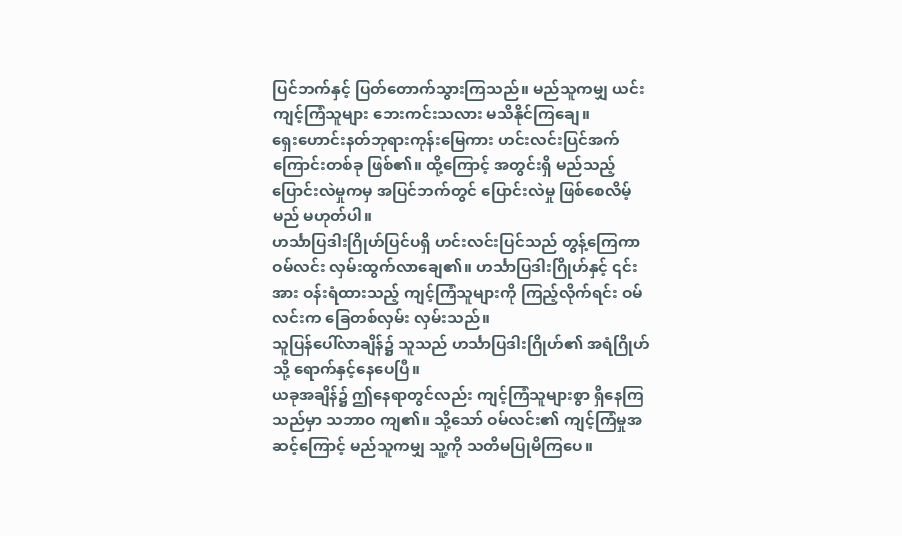ပြင်ဘက်နှင့် ပြတ်တောက်သွားကြသည်။ မည်သူကမျှ ယင်းကျင့်ကြံသူများ ဘေးကင်းသလား မသိနိုင်ကြချေ။
ရှေးဟောင်းနတ်ဘုရားကုန်းမြေကား ဟင်းလင်းပြင်အက်ကြောင်းတစ်ခု ဖြစ်၏။ ထို့ကြောင့် အတွင်းရှိ မည်သည့်ပြောင်းလဲမှုကမှ အပြင်ဘက်တွင် ပြောင်းလဲမှု ဖြစ်စေလိမ့်မည် မဟုတ်ပါ။
ဟင်္သာပြဒါးဂြိုဟ်ပြင်ပရှိ ဟင်းလင်းပြင်သည် တွန့်ကြေကာ ဝမ်လင်း လှမ်းထွက်လာချေ၏။ ဟင်္သာပြဒါးဂြိုဟ်နှင့် ၎င်းအား ဝန်းရံထားသည့် ကျင့်ကြံသူများကို ကြည့်လိုက်ရင်း ဝမ်လင်းက ခြေတစ်လှမ်း လှမ်းသည်။
သူပြန်ပေါ်လာချိန်၌ သူသည် ဟင်္သာပြဒါးဂြိုဟ်၏ အရံဂြိုဟ်သို့ ရောက်နှင့်နေပေပြီ။
ယခုအချိန်၌ ဤနေရာတွင်လည်း ကျင့်ကြံသူများစွာ ရှိနေကြသည်မှာ သဘာဝ ကျ၏။ သို့သော် ဝမ်လင်း၏ ကျင့်ကြံမှုအဆင့်ကြောင့် မည်သူကမျှ သူ့ကို သတိမပြုမိကြပေ။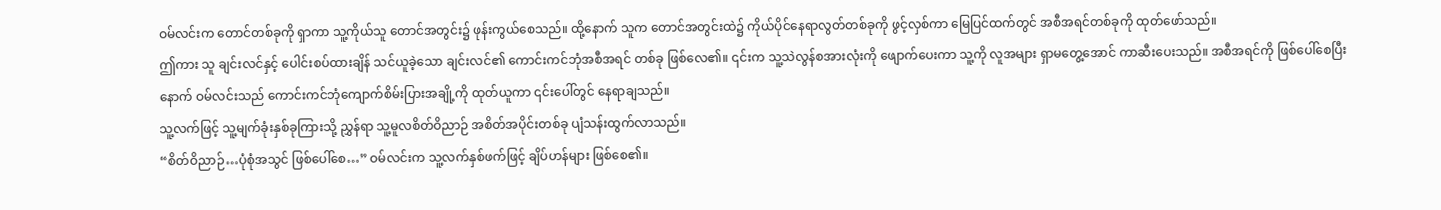ဝမ်လင်းက တောင်တစ်ခုကို ရှာကာ သူ့ကိုယ်သူ တောင်အတွင်း၌ ဖုန်းကွယ်စေသည်။ ထို့နောက် သူက တောင်အတွင်းထဲ၌ ကိုယ်ပိုင်နေရာလွတ်တစ်ခုကို ဖွင့်လှစ်ကာ မြေပြင်ထက်တွင် အစီအရင်တစ်ခုကို ထုတ်ဖော်သည်။
ဤကား သူ ချင်းလင်နှင့် ပေါင်းစပ်ထားချိန် သင်ယူခဲ့သော ချင်းလင်၏ ကောင်းကင်ဘုံအစီအရင် တစ်ခု ဖြစ်လေ၏။ ၎င်းက သူ့သဲလွန်စအားလုံးကို ဖျောက်ပေးကာ သူ့ကို လူအများ ရှာမတွေ့အောင် ကာဆီးပေးသည်။ အစီအရင်ကို ဖြစ်ပေါ်စေပြီးနောက် ဝမ်လင်းသည် ကောင်းကင်ဘုံကျောက်စိမ်းပြားအချို့ကို ထုတ်ယူကာ ၎င်းပေါ်တွင် နေရာချသည်။
သူ့လက်ဖြင့် သူ့မျက်ခုံးနှစ်ခုကြားသို့ ညွှန်ရာ သူ့မူလစိတ်ဝိညာဉ် အစိတ်အပိုင်းတစ်ခု ပျံသန်းထွက်လာသည်။
“စိတ်ဝိညာဉ်…ပုံစုံအသွင် ဖြစ်ပေါ်စေ…” ဝမ်လင်းက သူ့လက်နှစ်ဖက်ဖြင့် ချိပ်ဟန်များ ဖြစ်စေ၏။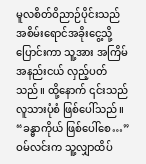မူလစိတ်ဝိညာဉ်ပိုင်းသည် အစိမ်းရောင်အခိုးငွေ့သို့ ပြောင်းကာ သူ့အား အကြိမ်အနည်းငယ် လှည့်ပတ်သည်။ ထို့နောက် ၎င်းသည် လူသားပုံစံ ဖြစ်ပေါ်သည်။
“ခန္ဓာကိုယ် ဖြစ်ပေါ်စေ…” ဝမ်လင်းက သူ့လျှာထိပ်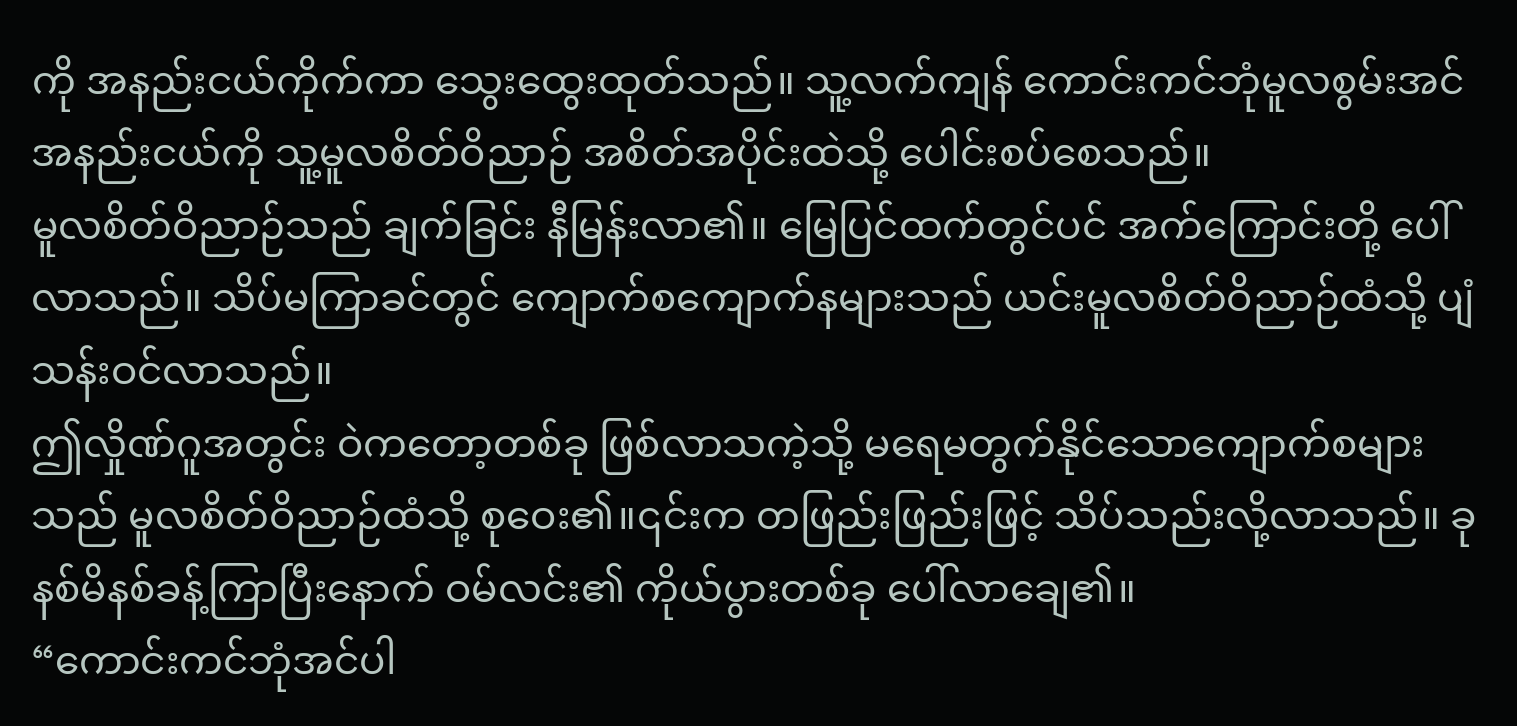ကို အနည်းငယ်ကိုက်ကာ သွေးထွေးထုတ်သည်။ သူ့လက်ကျန် ကောင်းကင်ဘုံမူလစွမ်းအင်အနည်းငယ်ကို သူ့မူလစိတ်ဝိညာဉ် အစိတ်အပိုင်းထဲသို့ ပေါင်းစပ်စေသည်။
မူလစိတ်ဝိညာဉ်သည် ချက်ခြင်း နီမြန်းလာ၏။ မြေပြင်ထက်တွင်ပင် အက်ကြောင်းတို့ ပေါ်လာသည်။ သိပ်မကြာခင်တွင် ကျောက်စကျောက်နများသည် ယင်းမူလစိတ်ဝိညာဉ်ထံသို့ ပျံသန်းဝင်လာသည်။
ဤလှိုဏ်ဂူအတွင်း ဝဲကတော့တစ်ခု ဖြစ်လာသကဲ့သို့ မရေမတွက်နိုင်သောကျောက်စများသည် မူလစိတ်ဝိညာဉ်ထံသို့ စုဝေး၏။၎င်းက တဖြည်းဖြည်းဖြင့် သိပ်သည်းလို့လာသည်။ ခုနစ်မိနစ်ခန့်ကြာပြီးနောက် ဝမ်လင်း၏ ကိုယ်ပွားတစ်ခု ပေါ်လာချေ၏။
“ကောင်းကင်ဘုံအင်ပါ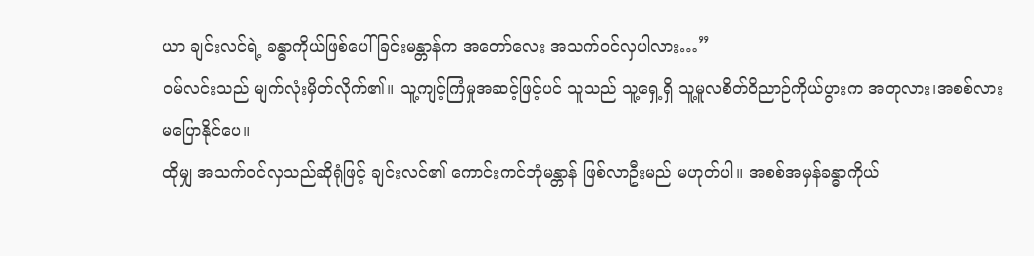ယာ ချင်းလင်ရဲ့ ခန္ဓာကိုယ်ဖြစ်ပေါ်ခြင်းမန္တာန်က အတော်လေး အသက်ဝင်လှပါလား…”
ဝမ်လင်းသည် မျက်လုံးမှိတ်လိုက်၏။ သူ့ကျင့်ကြံမှုအဆင့်ဖြင့်ပင် သူသည် သူ့ရှေ့ရှိ သူ့မူလစိတ်ဝိညာဉ်ကိုယ်ပွားက အတုလား၊အစစ်လား မပြောနိုင်ပေ။
ထိုမျှ အသက်ဝင်လှသည်ဆိုရုံဖြင့် ချင်းလင်၏ ကောင်းကင်ဘုံမန္တာန် ဖြစ်လာဦးမည် မဟုတ်ပါ။ အစစ်အမှန်ခန္ဓာကိုယ်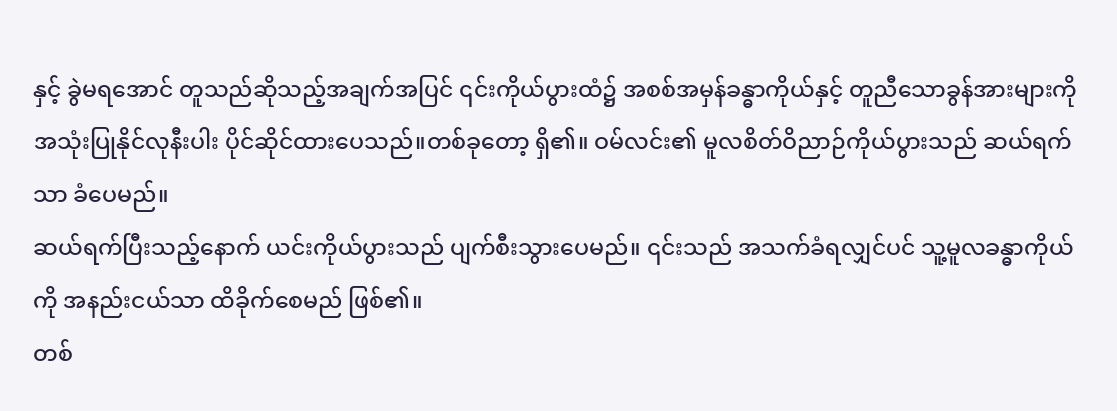နှင့် ခွဲမရအောင် တူသည်ဆိုသည့်အချက်အပြင် ၎င်းကိုယ်ပွားထံ၌ အစစ်အမှန်ခန္ဓာကိုယ်နှင့် တူညီသောခွန်အားများကို အသုံးပြုနိုင်လုနီးပါး ပိုင်ဆိုင်ထားပေသည်။တစ်ခုတော့ ရှိ၏။ ဝမ်လင်း၏ မူလစိတ်ဝိညာဉ်ကိုယ်ပွားသည် ဆယ်ရက်သာ ခံပေမည်။
ဆယ်ရက်ပြီးသည့်နောက် ယင်းကိုယ်ပွားသည် ပျက်စီးသွားပေမည်။ ၎င်းသည် အသက်ခံရလျှင်ပင် သူ့မူလခန္ဓာကိုယ်ကို အနည်းငယ်သာ ထိခိုက်စေမည် ဖြစ်၏။
တစ်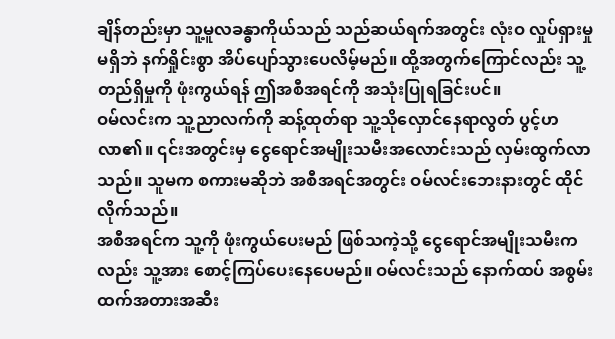ချိန်တည်းမှာ သူ့မူလခန္ဓာကိုယ်သည် သည်ဆယ်ရက်အတွင်း လုံးဝ လှုပ်ရှားမှုမရှိဘဲ နက်ရှိုင်းစွာ အိပ်ပျော်သွားပေလိမ့်မည်။ ထို့အတွက်ကြောင်လည်း သူ့တည်ရှိမှုကို ဖုံးကွယ်ရန် ဤအစီအရင်ကို အသုံးပြုရခြင်းပင်။
ဝမ်လင်းက သူ့ညာလက်ကို ဆန့်ထုတ်ရာ သူ့သိုလှောင်နေရာလွတ် ပွင့်ဟလာ၏။ ၎င်းအတွင်းမှ ငွေရောင်အမျိုးသမီးအလောင်းသည် လှမ်းထွက်လာသည်။ သူမက စကားမဆိုဘဲ အစီအရင်အတွင်း ဝမ်လင်းဘေးနားတွင် ထိုင်လိုက်သည်။
အစီအရင်က သူ့ကို ဖုံးကွယ်ပေးမည် ဖြစ်သကဲ့သို့ ငွေရောင်အမျိုးသမီးကလည်း သူ့အား စောင့်ကြပ်ပေးနေပေမည်။ ဝမ်လင်းသည် နောက်ထပ် အစွမ်းထက်အတားအဆီး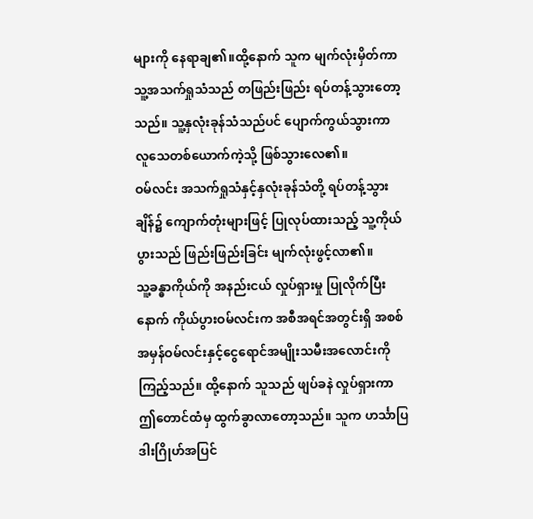များကို နေရာချ၏။ထို့နောက် သူက မျက်လုံးမှိတ်ကာ သူ့အသက်ရှုသံသည် တဖြည်းဖြည်း ရပ်တန့်သွားတော့သည်။ သူ့နှလုံးခုန်သံသည်ပင် ပျောက်ကွယ်သွားကာ လူသေတစ်ယောက်ကဲ့သို့ ဖြစ်သွားလေ၏။
ဝမ်လင်း အသက်ရှုသံနှင့်နှလုံးခုန်သံတို့ ရပ်တန့်သွားချိန်၌ ကျောက်တုံးများဖြင့် ပြုလုပ်ထားသည့် သူ့ကိုယ်ပွားသည် ဖြည်းဖြည်းခြင်း မျက်လုံးဖွင့်လာ၏။
သူ့ခန္ဓာကိုယ်ကို အနည်းငယ် လှုပ်ရှားမှု ပြုလိုက်ပြီးနောက် ကိုယ်ပွားဝမ်လင်းက အစီအရင်အတွင်းရှိ အစစ်အမှန်ဝမ်လင်းနှင့်ငွေရောင်အမျိုးသမီးအလောင်းကို ကြည့်သည်။ ထို့နောက် သူသည် ဖျပ်ခနဲ လှုပ်ရှားကာ ဤတောင်ထံမှ ထွက်ခွာလာတော့သည်။ သူက ဟင်္သာပြဒါးဂြိုဟ်အပြင်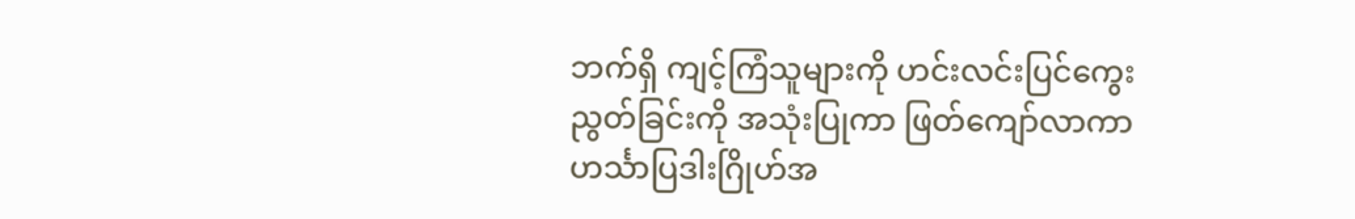ဘက်ရှိ ကျင့်ကြံသူများကို ဟင်းလင်းပြင်ကွေးညွတ်ခြင်းကို အသုံးပြုကာ ဖြတ်ကျော်လာကာ ဟင်္သာပြဒါးဂြိုဟ်အ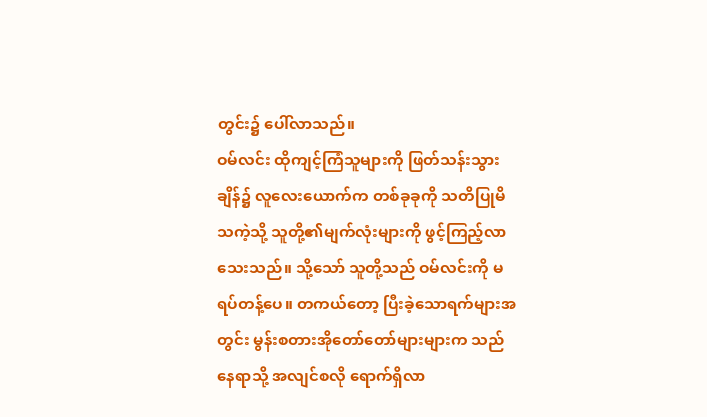တွင်း၌ ပေါ်လာသည်။
ဝမ်လင်း ထိုကျင့်ကြံသူများကို ဖြတ်သန်းသွားချိန်၌ လူလေးယောက်က တစ်ခုခုကို သတိပြုမိသကဲ့သို့ သူတို့၏မျက်လုံးများကို ဖွင့်ကြည့်လာသေးသည်။ သို့သော် သူတို့သည် ဝမ်လင်းကို မရပ်တန့်ပေ။ တကယ်တော့ ပြီးခဲ့သောရက်များအတွင်း မွန်းစတားအိုတော်တော်များများက သည်နေရာသို့ အလျင်စလို ရောက်ရှိလာ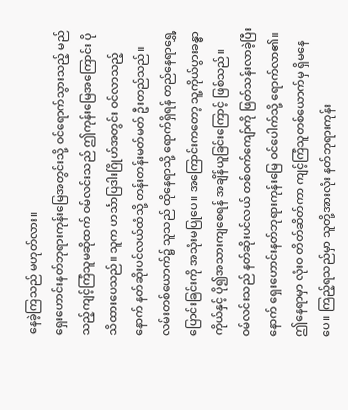နေခဲ့ကြသည် မဟုတ်လား။
ရှေးဟောင်းနတ်ဘုရားကုန်းမြေအတွင်းသို့ ဝင်ရောက်သွားသည့် မည်သည့်ကျင့်ကြံသူမဆိုထက် ဝမ်လင်းသည် ဤကုန်းမြေအကြောင်း ပိုသိထားပေသည်။ သူက ဟင်္သာပြဒါးဂြိုဟ်အတွင်း ဝင်လာသည့်နောက် နတ်ဆိုးပင်လယ်ထံသို့ တန်းတန်းမတ်မတ် ဦးတည်သည်။
လမ်းတစ်ယောက်၌ သူသည် ထိုနေရာသို့ ရောက်ရှိရန် တည်နေရာရွှေ့ပြောင်းခြင်းကို အသုံးမပြုပေ။ အကြောင်းကတော့ သူ့ကိုယ်ပွားခန္ဓာကိုယ်နှင့် ပို၍အသားကျစေရန် အချိန်ယူခြင်းကြောင့် ဖြစ်သည်။
ဝမ်လင်းသည် နတ်ဆိုးပင်လယ် တစ်ဝက်ကျော်ကို ဖြတ်သန်းလာခဲ့ပြီးနောက် ရှေးဟောင်းနတ်ဘုရားကုန်းမြေ ဝင်ပေါက်သို့ ရောက်လာ၏။ ဤနေရာမှာ လုံးဝ တိတ်ဆိတ်ကာ ကျင့်ကြံသူတစ်ယောက်မှ ရှိမနေပေ။ ကြည့်ရသည်မှာ သူတို့အားလုံး နတ်ဘုရားကုန်း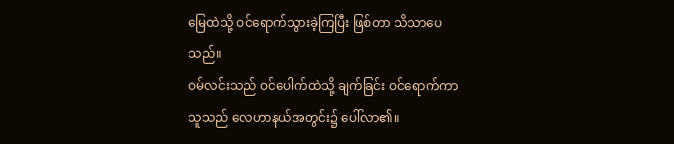မြေထဲသို့ ဝင်ရောက်သွားခဲ့ကြပြီး ဖြစ်တာ သိသာပေသည်။
ဝမ်လင်းသည် ဝင်ပေါက်ထဲသို့ ချက်ခြင်း ဝင်ရောက်ကာ သူသည် လေဟာနယ်အတွင်း၌ ပေါ်လာ၏။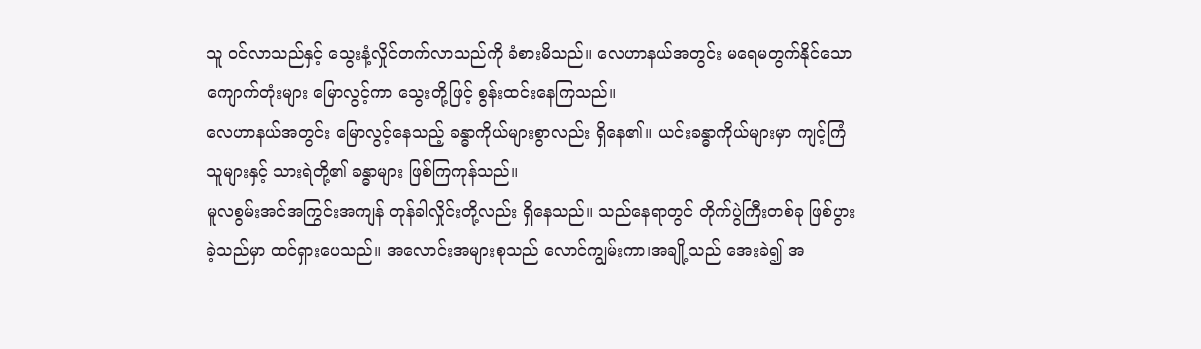သူ ဝင်လာသည်နှင့် သွေးနံ့လှိုင်တက်လာသည်ကို ခံစားမိသည်။ လေဟာနယ်အတွင်း မရေမတွက်နိုင်သော ကျောက်တုံးများ မြောလွင့်ကာ သွေးတို့ဖြင့် စွန်းထင်းနေကြသည်။
လေဟာနယ်အတွင်း မြောလွင့်နေသည့် ခန္ဓာကိုယ်များစွာလည်း ရှိနေ၏။ ယင်းခန္ဓာကိုယ်များမှာ ကျင့်ကြံသူများနှင့် သားရဲတို့၏ ခန္ဓာများ ဖြစ်ကြကုန်သည်။
မူလစွမ်းအင်အကြွင်းအကျန် တုန်ခါလှိုင်းတို့လည်း ရှိနေသည်။ သည်နေရာတွင် တိုက်ပွဲကြီးတစ်ခု ဖြစ်ပွားခဲ့သည်မှာ ထင်ရှားပေသည်။ အလောင်းအများစုသည် လောင်ကျွမ်းကာ၊အချို့သည် အေးခဲ၍ အ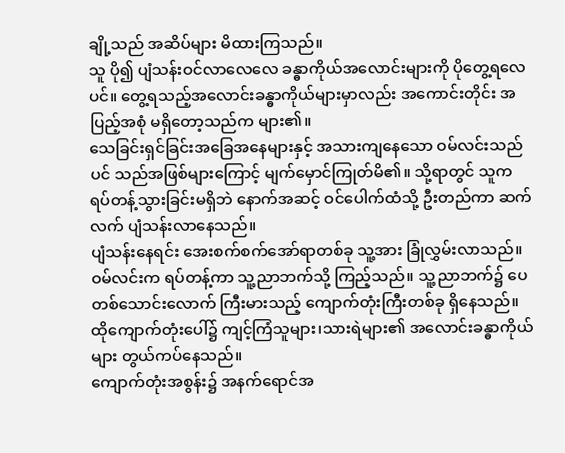ချို့သည် အဆိပ်များ မိထားကြသည်။
သူ ပို၍ ပျံသန်းဝင်လာလေလေ ခန္ဓာကိုယ်အလောင်းများကို ပိုတွေ့ရလေပင်။ တွေ့ရသည့်အလောင်းခန္ဓာကိုယ်များမှာလည်း အကောင်းတိုင်း အပြည့်အစုံ မရှိတော့သည်က များ၏။
သေခြင်းရှင်ခြင်းအခြေအနေများနှင့် အသားကျနေသော ဝမ်လင်းသည်ပင် သည်အဖြစ်များကြောင့် မျက်မှောင်ကြုတ်မိ၏။ သို့ရာတွင် သူက ရပ်တန့်သွားခြင်းမရှိဘဲ နောက်အဆင့် ဝင်ပေါက်ထံသို့ ဦးတည်ကာ ဆက်လက် ပျံသန်းလာနေသည်။
ပျံသန်းနေရင်း အေးစက်စက်အော်ရာတစ်ခု သူ့အား ခြုံလွှမ်းလာသည်။ ဝမ်လင်းက ရပ်တန့်ကာ သူ့ညာဘက်သို့ ကြည့်သည်။ သူ့ညာဘက်၌ ပေတစ်သောင်းလောက် ကြီးမားသည့် ကျောက်တုံးကြီးတစ်ခု ရှိနေသည်။ ထိုကျောက်တုံးပေါ်၌ ကျင့်ကြံသူများ၊သားရဲများ၏ အလောင်းခန္ဓာကိုယ်များ တွယ်ကပ်နေသည်။
ကျောက်တုံးအစွန်း၌ အနက်ရောင်အ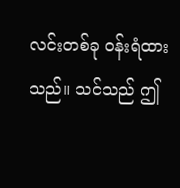လင်းတစ်ခု ဝန်းရံထားသည်။ သင်သည် ဤ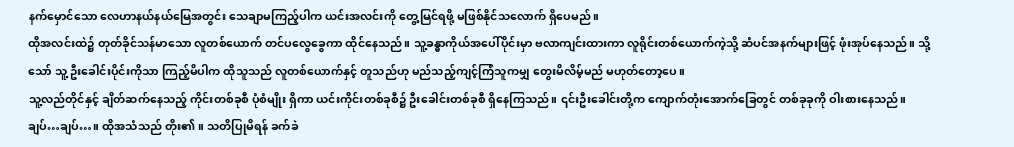နက်မှောင်သော လေဟာနယ်နယ်မြေအတွင်း သေချာမကြည့်ပါက ယင်းအလင်းကို တွေ့မြင်ရဖို့ မဖြစ်နိုင်သလောက် ရှိပေမည်။
ထိုအလင်းထဲ၌ တုတ်ခိုင်သန်မာသော လူတစ်ယောက် တင်ပလွေခွေကာ ထိုင်နေသည်။ သူ့ခန္ဓာကိုယ်အပေါ်ပိုင်းမှာ ဗလာကျင်းထားကာ လူရိုင်းတစ်ယောက်ကဲ့သို့ ဆံပင်အနက်များဖြင့် ဖုံးအုပ်နေသည်။ သို့သော် သူ့ ဦးခေါင်းပိုင်းကိုသာ ကြည့်မိပါက ထိုသူသည် လူတစ်ယောက်နှင့် တူသည်ဟု မည်သည့်ကျင့်ကြံသူကမျှ တွေးမိလိမ့်မည် မဟုတ်တော့ပေ။
သူ့လည်တိုင်နှင့် ချိတ်ဆက်နေသည့် ကိုင်းတစ်ခုစီ ပုံစံမျိုး ရှိကာ ယင်းကိုင်းတစ်ခုစီ၌ ဦးခေါင်းတစ်ခုစီ ရှိနေကြသည်။ ၎င်းဦးခေါင်းတို့က ကျောက်တုံးအောက်ခြေတွင် တစ်ခုခုကို ဝါးစားနေသည်။
ချပ်…ချပ်…။ ထိုအသံသည် တိုး၏။ သတိပြုမိရန် ခက်ခဲ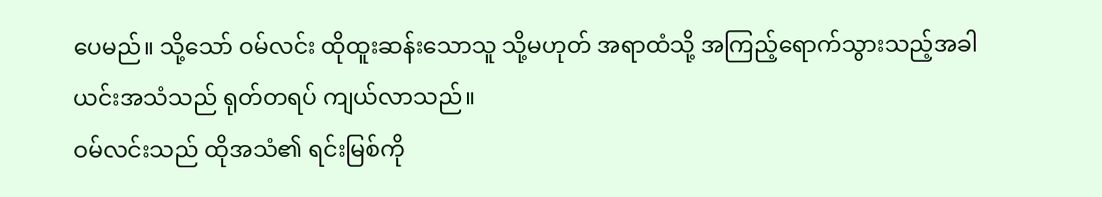ပေမည်။ သို့သော် ဝမ်လင်း ထိုထူးဆန်းသောသူ သို့မဟုတ် အရာထံသို့ အကြည့်ရောက်သွားသည့်အခါ ယင်းအသံသည် ရုတ်တရပ် ကျယ်လာသည်။
ဝမ်လင်းသည် ထိုအသံ၏ ရင်းမြစ်ကို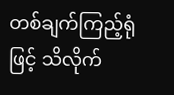တစ်ချက်ကြည့်ရုံဖြင့် သိလိုက်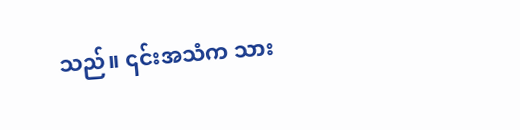သည်။ ၎င်းအသံက သား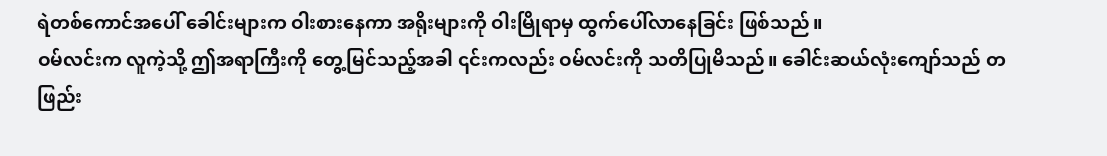ရဲတစ်ကောင်အပေါ် ခေါင်းများက ဝါးစားနေကာ အရိုးများကို ဝါးမြိုရာမှ ထွက်ပေါ်လာနေခြင်း ဖြစ်သည်။
ဝမ်လင်းက လူကဲ့သို့ ဤအရာကြီးကို တွေ့မြင်သည့်အခါ ၎င်းကလည်း ဝမ်လင်းကို သတိပြုမိသည်။ ခေါင်းဆယ်လုံးကျော်သည် တဖြည်း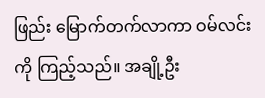ဖြည်း မြောက်တက်လာကာ ဝမ်လင်းကို ကြည့်သည်။ အချို့ဦး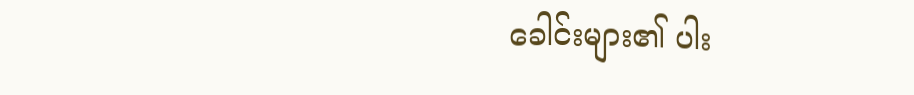ခေါင်းများ၏ ပါး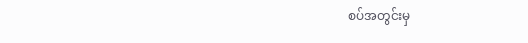စပ်အတွင်းမှ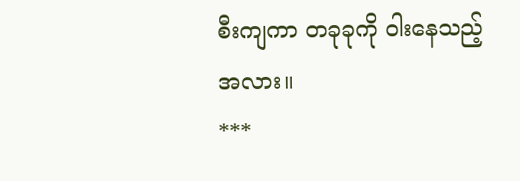စီးကျကာ တခုခုကို ဝါးနေသည့်အလား။
***